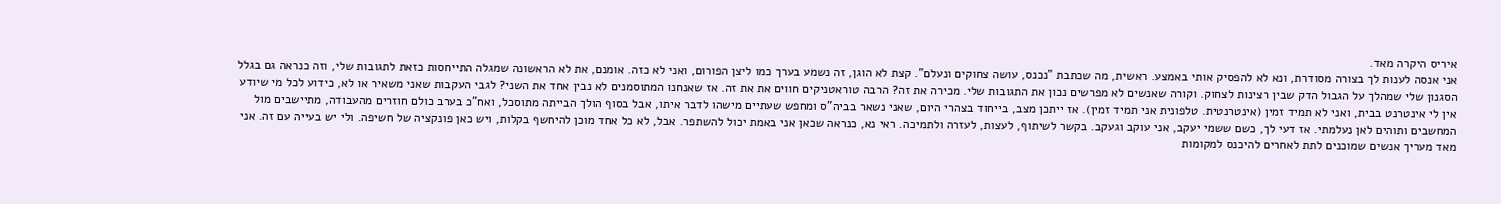איריס היקרה מאד.
אני אנסה לענות לך בצורה מסודרת, ונא לא להפסיק אותי באמצע. ראשית, מה שכתבת "נכנס, עושה צחוקים ונעלם". קצת לא הוגן, זה נשמע בערך כמו ליצן הפורום, ואני לא כזה. אומנם, את לא הראשונה שמגלה התייחסות כזאת לתגובות שלי, וזה כנראה גם בגלל הסגנון שלי שמהלך על הגבול הדק שבין רצינות לצחוק. וקורה שאנשים לא מפרשים נכון את התגובות שלי. מכירה את זה? הרבה טוראטניקים חווים את את זה. אז שאנחנו המתוסמנים לא נבין אחד את השני? לגבי העקבות שאני משאיר או לא, כידוע לכל מי שיודע אין לי אינטרנט בבית, ואני לא תמיד זמין (אינטרנטית. טלפונית אני תמיד זמין). אז ייתכן מצב, בייחוד בצהרי היום, שאני נשאר בביה"ס ומחפש שעתיים מישהו לדבר איתו, אבל בסוף הולך הבייתה מתוסכל, ואח"כ בערב כולם חוזרים מהעבודה, מתיישבים מול המחשבים ותוהים לאן נעלמתי. אז דעי לך, כשם ששמי יעקב, אני עוקב וגעקב. בקשר לשיתוף, לעצות, לעזרה ולתמיכה. ראי נא, כנראה שכאן אני באמת יכול להשתפר. אבל, לא כל אחד מוכן להיחשף בקלות, ויש כאן פונקציה של חשיפה. ולי יש בעייה עם זה. אני מאד מעריך אנשים שמוכנים לתת לאחרים להיכנס למקומות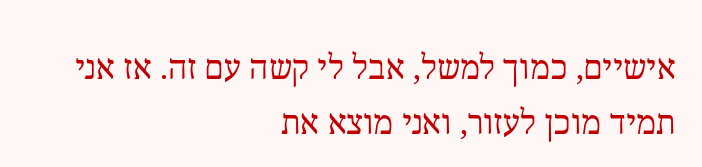אישיים, כמוך למשל, אבל לי קשה עם זה. אז אני תמיד מוכן לעזור, ואני מוצא את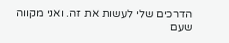הדרכים שלי לעשות את זה. ואני מקווה שעם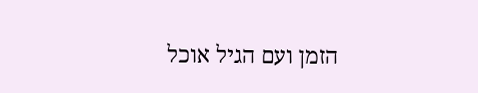הזמן ועם הגיל אוכל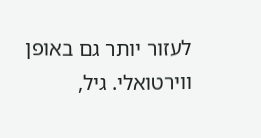לעזור יותר גם באופן ווירטואלי. גיל,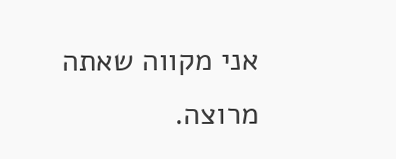אני מקווה שאתה מרוצה.